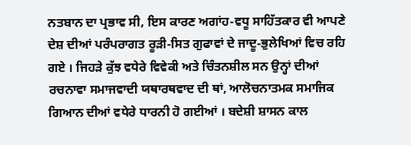ਨਤਬਾਨ ਦਾ ਪ੍ਰਭਾਵ ਸੀ, ਇਸ ਕਾਰਣ ਅਗਾਂਹ-ਵਧੂ ਸਾਹਿੱਤਕਾਰ ਵੀ ਆਪਣੇ ਦੇਸ਼ ਦੀਆਂ ਪਰੰਪਰਾਗਤ ਰੂੜੀ-ਸਿਤ ਗੁਫਾਵਾਂ ਦੇ ਜਾਦੂ-ਭੁਲੇਖਿਆਂ ਵਿਚ ਰਹਿ ਗਏ । ਜਿਹੜੇ ਕੁੱਝ ਵਧੇਰੇ ਵਿਵੇਕੀ ਅਤੇ ਚਿੰਤਨਸ਼ੀਲ ਸਨ ਉਨ੍ਹਾਂ ਦੀਆਂ ਰਚਨਾਵਾ ਸਮਾਜਵਾਦੀ ਯਥਾਰਥਵਾਦ ਦੀ ਥਾਂ, ਆਲੋਚਨਾਤਮਕ ਸਮਾਜਿਕ ਗਿਆਨ ਦੀਆਂ ਵਧੇਰੇ ਧਾਰਨੀ ਹੋ ਗਈਆਂ । ਬਦੇਸ਼ੀ ਸ਼ਾਸਨ ਕਾਲ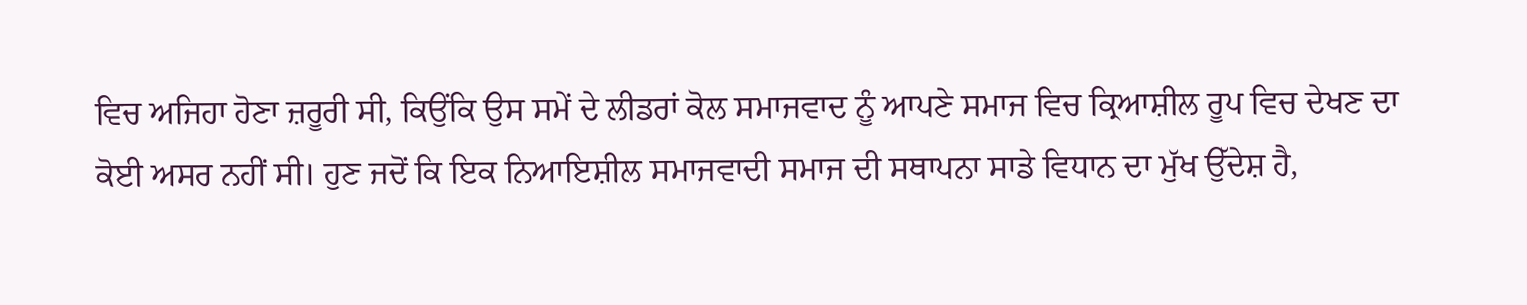ਵਿਚ ਅਜਿਹਾ ਹੋਣਾ ਜ਼ਰੂਰੀ ਸੀ, ਕਿਉਂਕਿ ਉਸ ਸਮੇਂ ਦੇ ਲੀਡਰਾਂ ਕੋਲ ਸਮਾਜਵਾਦ ਨੂੰ ਆਪਣੇ ਸਮਾਜ ਵਿਚ ਕ੍ਰਿਆਸ਼ੀਲ ਰੂਪ ਵਿਚ ਦੇਖਣ ਦਾ ਕੋਈ ਅਸਰ ਨਹੀਂ ਸੀ। ਹੁਣ ਜਦੋਂ ਕਿ ਇਕ ਨਿਆਇਸ਼ੀਲ ਸਮਾਜਵਾਦੀ ਸਮਾਜ ਦੀ ਸਥਾਪਨਾ ਸਾਡੇ ਵਿਧਾਨ ਦਾ ਮੁੱਖ ਉੱਦੇਸ਼ ਹੈ,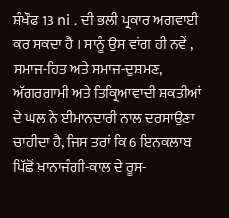ਸ਼ੰਖੌਫ 13 ni . ਦੀ ਭਲੀ ਪ੍ਰਕਾਰ ਅਗਵਾਈ ਕਰ ਸਕਦਾ ਹੈ । ਸਾਨੂੰ ਉਸ ਵਾਂਗ ਹੀ ਨਵੇਂ , ਸਮਾਜ-ਹਿਤ ਅਤੇ ਸਮਾਜ-ਦੁਸ਼ਮਣ, ਅੱਗਰਗਾਮੀ ਅਤੇ ਤਿਕ੍ਰਿਆਵਾਦੀ ਸ਼ਕਤੀਆਂ ਦੇ ਘਲ ਨੇ ਈਮਾਨਦਾਰੀ ਨਾਲ ਦਰਸਾਉਣਾ ਚਾਹੀਦਾ ਹੈ, ਜਿਸ ਤਰਾਂ ਕਿ 6 ਇਨਕਲਾਬ ਪਿੱਛੋਂ ਖ਼ਾਨਾਜੰਗੀ-ਕਾਲ ਦੇ ਰੂਸ-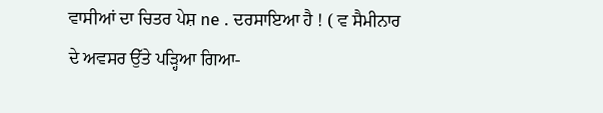ਵਾਸੀਆਂ ਦਾ ਚਿਤਰ ਪੇਸ਼ ne . ਦਰਸਾਇਆ ਹੈ ! ( ਵ ਸੈਮੀਨਾਰ ਦੇ ਅਵਸਰ ਉੱਤੇ ਪੜ੍ਹਿਆ ਗਿਆ-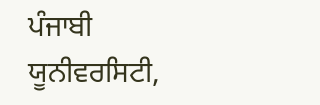ਪੰਜਾਬੀ ਯੂਨੀਵਰਸਿਟੀ,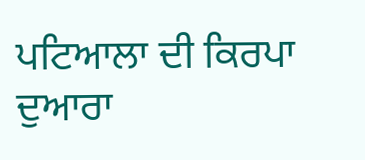ਪਟਿਆਲਾ ਦੀ ਕਿਰਪਾ ਦੁਆਰਾ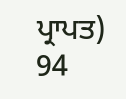ਪ੍ਰਾਪਤ)
94